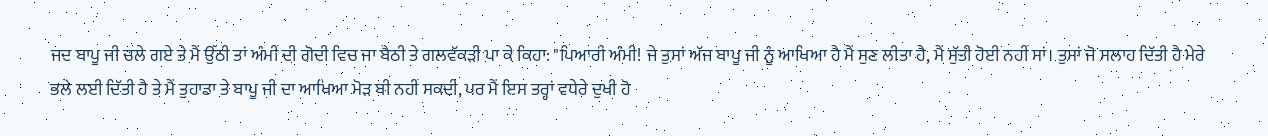ਜਦ ਬਾਪੂ ਜੀ ਚਲੇ ਗਏ ਤੇ ਮੈਂ ਉੱਠੀ ਤਾਂ ਅੰਮੀਂ ਦੀ ਗੋਦੀ ਵਿਚ ਜਾ ਬੈਠੀ ਤੇ ਗਲਵੱਕੜੀ ਪਾ ਕੇ ਕਿਹਾ: "ਪਿਆਰੀ ਅੰਮੀ! ਜੇ ਤੁਸਾਂ ਅੱਜ ਬਾਪੂ ਜੀ ਨੂੰ ਆਖਿਆ ਹੈ ਮੈਂ ਸੁਣ ਲੀਤਾ ਹੈ, ਮੈਂ ਸੁੱਤੀ ਹੋਈ ਨਹੀਂ ਸਾਂ। ਤੁਸਾਂ ਜੋ ਸਲਾਹ ਦਿੱਤੀ ਹੈ ਮੇਰੇ ਭਲੇ ਲਈ ਦਿੱਤੀ ਹੈ ਤੇ ਮੈਂ ਤੁਹਾਡਾ ਤੇ ਬਾਪੂ ਜੀ ਦਾ ਆਖਿਆ ਮੋੜ ਬੀ ਨਹੀਂ ਸਕਦੀ, ਪਰ ਮੈਂ ਇਸ ਤਰ੍ਹਾਂ ਵਧੇਰੇ ਦੁਖੀ ਹੋ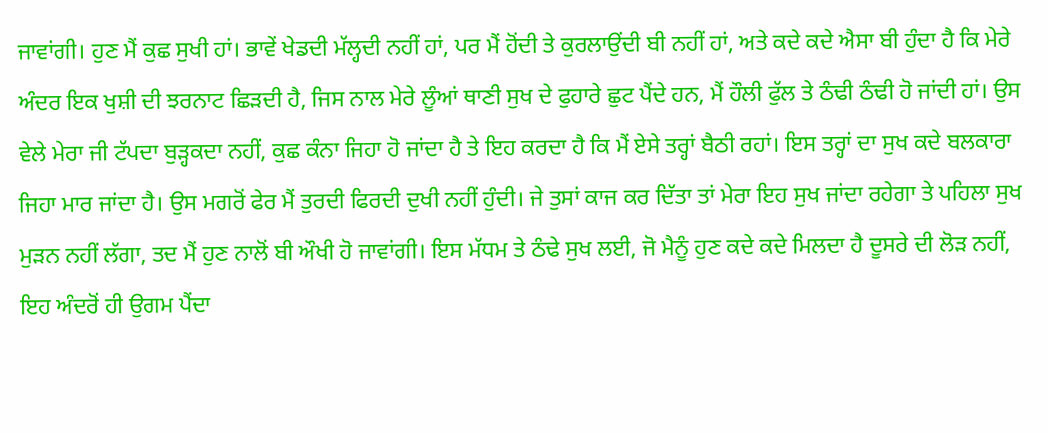ਜਾਵਾਂਗੀ। ਹੁਣ ਮੈਂ ਕੁਛ ਸੁਖੀ ਹਾਂ। ਭਾਵੇਂ ਖੇਡਦੀ ਮੱਲ੍ਹਦੀ ਨਹੀਂ ਹਾਂ, ਪਰ ਮੈਂ ਹੋਂਦੀ ਤੇ ਕੁਰਲਾਉਂਦੀ ਬੀ ਨਹੀਂ ਹਾਂ, ਅਤੇ ਕਦੇ ਕਦੇ ਐਸਾ ਬੀ ਹੁੰਦਾ ਹੈ ਕਿ ਮੇਰੇ ਅੰਦਰ ਇਕ ਖੁਸ਼ੀ ਦੀ ਝਰਨਾਟ ਛਿੜਦੀ ਹੈ, ਜਿਸ ਨਾਲ ਮੇਰੇ ਲੂੰਆਂ ਥਾਣੀ ਸੁਖ ਦੇ ਫੁਹਾਰੇ ਛੁਟ ਪੈਂਦੇ ਹਨ, ਮੈਂ ਹੌਲੀ ਫੁੱਲ ਤੇ ਠੰਢੀ ਠੰਢੀ ਹੋ ਜਾਂਦੀ ਹਾਂ। ਉਸ ਵੇਲੇ ਮੇਰਾ ਜੀ ਟੱਪਦਾ ਬੁੜ੍ਹਕਦਾ ਨਹੀਂ, ਕੁਛ ਕੰਨਾ ਜਿਹਾ ਹੋ ਜਾਂਦਾ ਹੈ ਤੇ ਇਹ ਕਰਦਾ ਹੈ ਕਿ ਮੈਂ ਏਸੇ ਤਰ੍ਹਾਂ ਬੈਠੀ ਰਹਾਂ। ਇਸ ਤਰ੍ਹਾਂ ਦਾ ਸੁਖ ਕਦੇ ਬਲਕਾਰਾ ਜਿਹਾ ਮਾਰ ਜਾਂਦਾ ਹੈ। ਉਸ ਮਗਰੋਂ ਫੇਰ ਮੈਂ ਤੁਰਦੀ ਫਿਰਦੀ ਦੁਖੀ ਨਹੀਂ ਹੁੰਦੀ। ਜੇ ਤੁਸਾਂ ਕਾਜ ਕਰ ਦਿੱਤਾ ਤਾਂ ਮੇਰਾ ਇਹ ਸੁਖ ਜਾਂਦਾ ਰਹੇਗਾ ਤੇ ਪਹਿਲਾ ਸੁਖ ਮੁੜਨ ਨਹੀਂ ਲੱਗਾ, ਤਦ ਮੈਂ ਹੁਣ ਨਾਲੋਂ ਬੀ ਔਖੀ ਹੋ ਜਾਵਾਂਗੀ। ਇਸ ਮੱਧਮ ਤੇ ਠੰਢੇ ਸੁਖ ਲਈ, ਜੋ ਮੈਨੂੰ ਹੁਣ ਕਦੇ ਕਦੇ ਮਿਲਦਾ ਹੈ ਦੂਸਰੇ ਦੀ ਲੋੜ ਨਹੀਂ, ਇਹ ਅੰਦਰੋਂ ਹੀ ਉਗਮ ਪੈਂਦਾ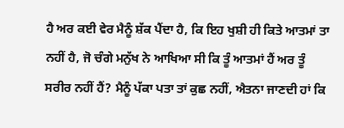ਹੈ ਅਰ ਕਈ ਵੇਰ ਮੈਨੂੰ ਸ਼ੱਕ ਪੈਂਦਾ ਹੈ, ਕਿ ਇਹ ਖੁਸ਼ੀ ਹੀ ਕਿਤੇ ਆਤਮਾਂ ਤਾ ਨਹੀਂ ਹੈ, ਜੋ ਚੰਗੇ ਮਨੁੱਖ ਨੇ ਆਖਿਆ ਸੀ ਕਿ ਤੂੰ ਆਤਮਾਂ ਹੈਂ ਅਰ ਤੂੰ ਸਰੀਰ ਨਹੀਂ ਹੈਂ? ਮੈਨੂੰ ਪੱਕਾ ਪਤਾ ਤਾਂ ਕੁਛ ਨਹੀਂ, ਐਤਨਾ ਜਾਣਦੀ ਹਾਂ ਕਿ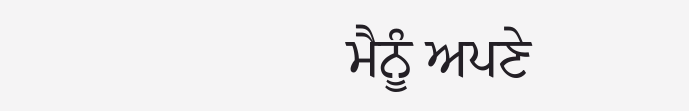ਮੈਨੂੰ ਅਪਣੇ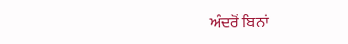ਅੰਦਰੋਂ ਬਿਨਾਂ